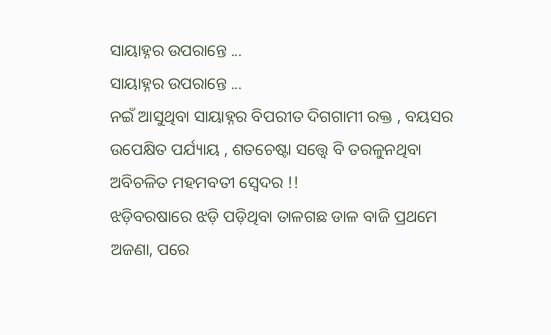ସାୟାହ୍ନର ଉପରାନ୍ତେ ...
ସାୟାହ୍ନର ଉପରାନ୍ତେ ...
ନଇଁ ଆସୁଥିବା ସାୟାହ୍ନର ବିପରୀତ ଦିଗଗାମୀ ରକ୍ତ , ବୟସର ଉପେକ୍ଷିତ ପର୍ଯ୍ୟାୟ , ଶତଚେଷ୍ଟା ସତ୍ତ୍ବେ ବି ତରଳୁନଥିବା ଅବିଚଳିତ ମହମବତୀ ସ୍ଵେଦର !!
ଝଡ଼ିବରଷାରେ ଝଡ଼ି ପଡ଼ିଥିବା ତାଳଗଛ ଡାଳ ବାଜି ପ୍ରଥମେ ଅଜଣା, ପରେ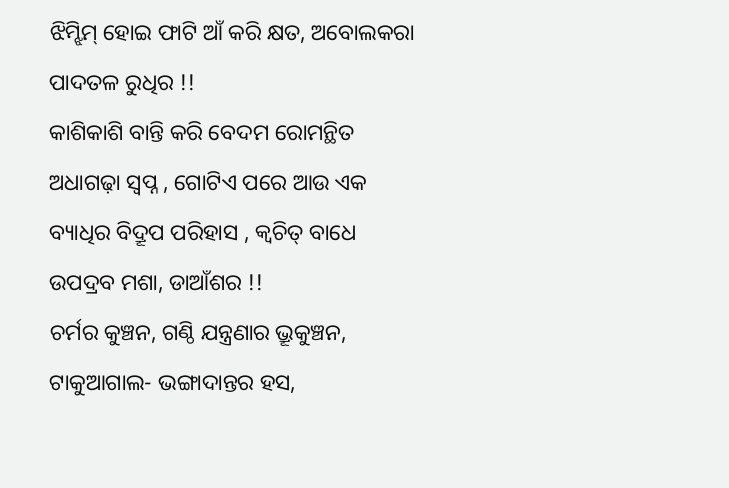ଝିମ୍ଝିମ୍ ହୋଇ ଫାଟି ଆଁ କରି କ୍ଷତ, ଅବୋଲକରା ପାଦତଳ ରୁଧିର !!
କାଶିକାଶି ବାନ୍ତି କରି ବେଦମ ରୋମନ୍ଥିତ ଅଧାଗଢ଼ା ସ୍ଵପ୍ନ , ଗୋଟିଏ ପରେ ଆଉ ଏକ ବ୍ୟାଧିର ବିଦ୍ରୂପ ପରିହାସ , କ୍ଵଚିତ୍ ବାଧେ ଉପଦ୍ରବ ମଶା, ଡାଆଁଶର !!
ଚର୍ମର କୁଞ୍ଚନ, ଗଣ୍ଠି ଯନ୍ତ୍ରଣାର ଭ୍ରୂକୁଞ୍ଚନ, ଟାକୁଆଗାଲ- ଭଙ୍ଗାଦାନ୍ତର ହସ,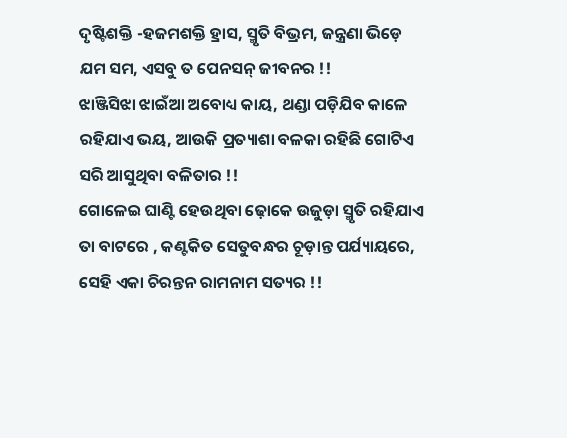ଦୃଷ୍ଟିଶକ୍ତି -ହଜମଶକ୍ତି ହ୍ରାସ, ସ୍ମୃତି ବିଭ୍ରମ, ଜନ୍ତ୍ରଣା ଭିଡ଼େ ଯମ ସମ, ଏସବୁ ତ ପେନସନ୍ ଜୀବନର !!
ଝାଞ୍ଜିସିଝା ଝାଇଁଆ ଅବୋଧ୍ୟ କାୟ, ଥଣ୍ଡା ପଡ଼ିଯିବ କାଳେ ରହିଯାଏ ଭୟ, ଆଉକି ପ୍ରତ୍ୟାଶା ବଳକା ରହିଛି ଗୋଟିଏ ସରି ଆସୁଥିବା ବଳିତାର !!
ଗୋଳେଇ ଘାଣ୍ଟି ହେଉଥିବା ଢ଼ୋକେ ଉଜୁଡ଼ା ସ୍ମୃତି ରହିଯାଏ ତା ବାଟରେ , କଣ୍ଟକିତ ସେତୁବନ୍ଧର ଚୂଡ଼ାନ୍ତ ପର୍ଯ୍ୟାୟରେ, ସେହି ଏକା ଚିରନ୍ତନ ରାମନାମ ସତ୍ୟର !!